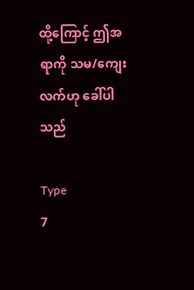ထို့ကြောင့် ဤအရာကို သမ/ကျေးလက်ဟု ခေါ်ပါသည်

Type
7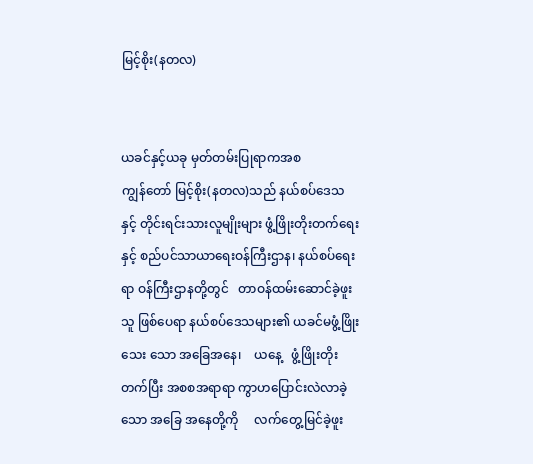မြင့်စိုး(နတလ)


ယခင်နှင့်ယခု မှတ်တမ်းပြုရာကအစ
ကျွန်တော် မြင့်စိုး(နတလ)သည် နယ်စပ်ဒေသ နှင့် တိုင်းရင်းသားလူမျိုးများ ဖွံ့ဖြိုးတိုးတက်ရေးနှင့် စည်ပင်သာယာရေးဝန်ကြီးဌာန၊ နယ်စပ်ရေးရာ ဝန်ကြီးဌာနတို့တွင်   တာဝန်ထမ်းဆောင်ခဲ့ဖူးသူ ဖြစ်ပေရာ နယ်စပ်ဒေသများ၏ ယခင်မဖွံ့ဖြိုးသေး သော အခြေအနေ၊    ယနေ့   ဖွံ့ဖြိုးတိုးတက်ပြီး အစစအရာရာ ကွာဟပြောင်းလဲလာခဲ့သော အခြေ အနေတို့ကို     လက်တွေ့မြင်ခဲ့ဖူး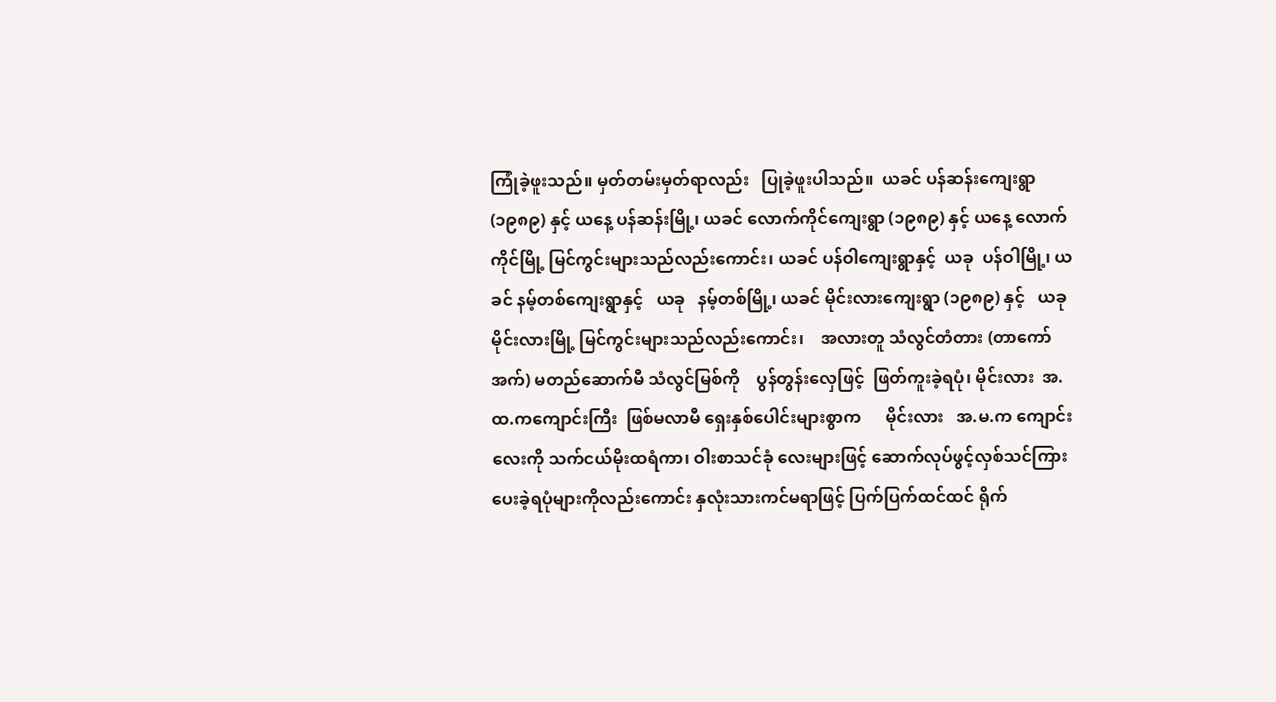ကြုံခဲ့ဖူးသည်။ မှတ်တမ်းမှတ်ရာလည်း   ပြုခဲ့ဖူးပါသည်။  ယခင် ပန်ဆန်းကျေးရွာ (၁၉၈၉) နှင့် ယနေ့ ပန်ဆန်းမြို့၊ ယခင် လောက်ကိုင်ကျေးရွာ (၁၉၈၉) နှင့် ယနေ့ လောက်ကိုင်မြို့ မြင်ကွင်းများသည်လည်းကောင်း၊ ယခင် ပန်ဝါကျေးရွာနှင့်  ယခု  ပန်ဝါမြို့၊ ယခင် နမ့်တစ်ကျေးရွာနှင့်   ယခု   နမ့်တစ်မြို့၊ ယခင် မိုင်းလားကျေးရွာ (၁၉၈၉) နှင့်   ယခု  မိုင်းလားမြို့ မြင်ကွင်းများသည်လည်းကောင်း၊    အလားတူ သံလွင်တံတား (တာကော်အက်) မတည်ဆောက်မီ သံလွင်မြစ်ကို    ပွန်တွန်းလှေဖြင့်  ဖြတ်ကူးခဲ့ရပုံ၊ မိုင်းလား  အ.ထ.ကကျောင်းကြီး  ဖြစ်မလာမီ ရှေးနှစ်ပေါင်းများစွာက      မိုင်းလား   အ.မ.က ကျောင်းလေးကို သက်ငယ်မိုးထရံကာ၊ ဝါးစာသင်ခုံ လေးများဖြင့် ဆောက်လုပ်ဖွင့်လှစ်သင်ကြားပေးခဲ့ရပုံများကိုလည်းကောင်း နှလုံးသားကင်မရာဖြင့် ပြက်ပြက်ထင်ထင် ရိုက်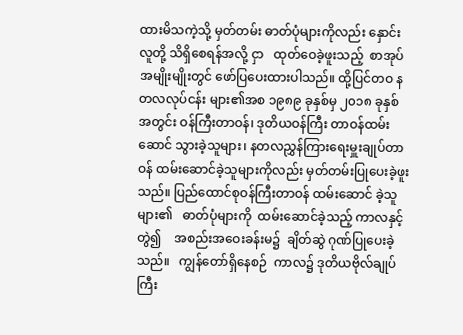ထားမိသကဲ့သို့ မှတ်တမ်း ဓာတ်ပုံများကိုလည်း နှောင်းလူတို့ သိရှိစေရန်အလို့ ငှာ   ထုတ်ဝေခဲ့ဖူးသည့်  စာအုပ်အမျိုးမျိုးတွင် ဖော်ပြပေးထားပါသည်။ ထို့ပြင်တဝ နတလလုပ်ငန်း များ၏အစ ၁၉၈၉ ခုနှစ်မှ ၂၀၁၈ ခုနှစ်အတွင်း ဝန်ကြီးတာဝန်၊ ဒုတိယဝန်ကြီး တာဝန်ထမ်းဆောင် သွားခဲ့သူများ၊ နတလညွှန်ကြားရေးမှူးချုပ်တာဝန် ထမ်းဆောင်ခဲ့သူများကိုလည်း မှတ်တမ်းပြုပေးခဲ့ဖူး သည်။ ပြည်ထောင်စုဝန်ကြီးတာဝန် ထမ်းဆောင် ခဲ့သူများ၏   ဓာတ်ပုံများကို  ထမ်းဆောင်ခဲ့သည့် ကာလနှင့်တွဲ၍    အစည်းအဝေးခန်းမ၌  ချိတ်ဆွဲ ဂုဏ်ပြုပေးခဲ့သည်။   ကျွန်တော်ရှိနေစဉ်  ကာလ၌ ဒုတိယဗိုလ်ချုပ်ကြီး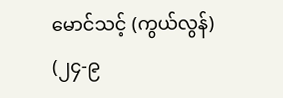မောင်သင့် (ကွယ်လွန်) (၂၄-၉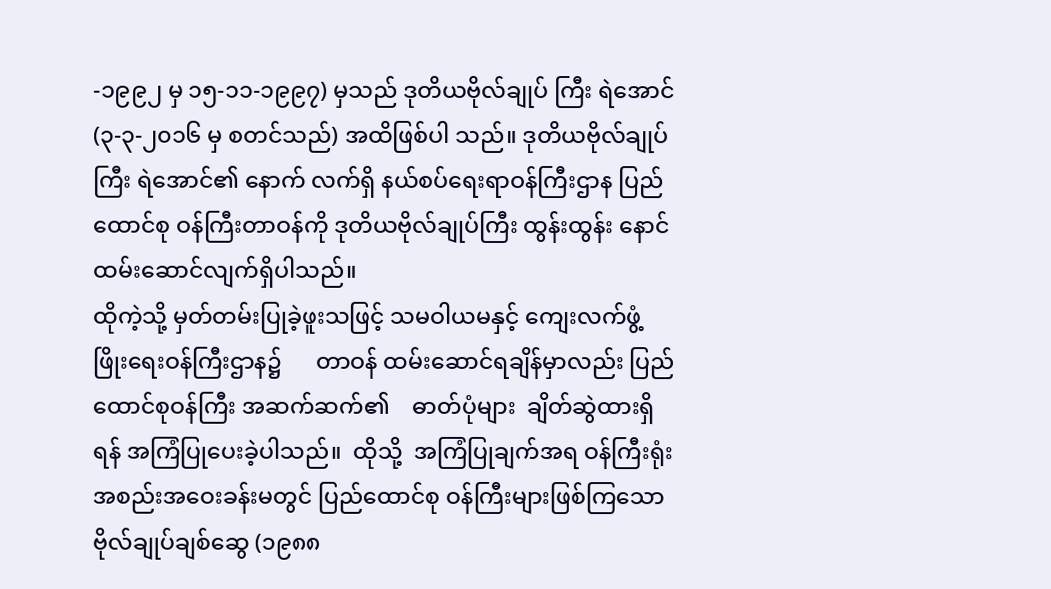-၁၉၉၂ မှ ၁၅-၁၁-၁၉၉၇) မှသည် ဒုတိယဗိုလ်ချုပ် ကြီး ရဲအောင် (၃-၃-၂၀၁၆ မှ စတင်သည်) အထိဖြစ်ပါ သည်။ ဒုတိယဗိုလ်ချုပ်ကြီး ရဲအောင်၏ နောက် လက်ရှိ နယ်စပ်ရေးရာဝန်ကြီးဌာန ပြည်ထောင်စု ဝန်ကြီးတာဝန်ကို ဒုတိယဗိုလ်ချုပ်ကြီး ထွန်းထွန်း နောင် ထမ်းဆောင်လျက်ရှိပါသည်။
ထိုကဲ့သို့ မှတ်တမ်းပြုခဲ့ဖူးသဖြင့် သမဝါယမနှင့် ကျေးလက်ဖွံ့ဖြိုးရေးဝန်ကြီးဌာန၌      တာဝန် ထမ်းဆောင်ရချိန်မှာလည်း ပြည်ထောင်စုဝန်ကြီး အဆက်ဆက်၏    ဓာတ်ပုံများ  ချိတ်ဆွဲထားရှိရန် အကြံပြုပေးခဲ့ပါသည်။  ထိုသို့  အကြံပြုချက်အရ ဝန်ကြီးရုံးအစည်းအဝေးခန်းမတွင် ပြည်ထောင်စု ဝန်ကြီးများဖြစ်ကြသော ဗိုလ်ချုပ်ချစ်ဆွေ (၁၉၈၈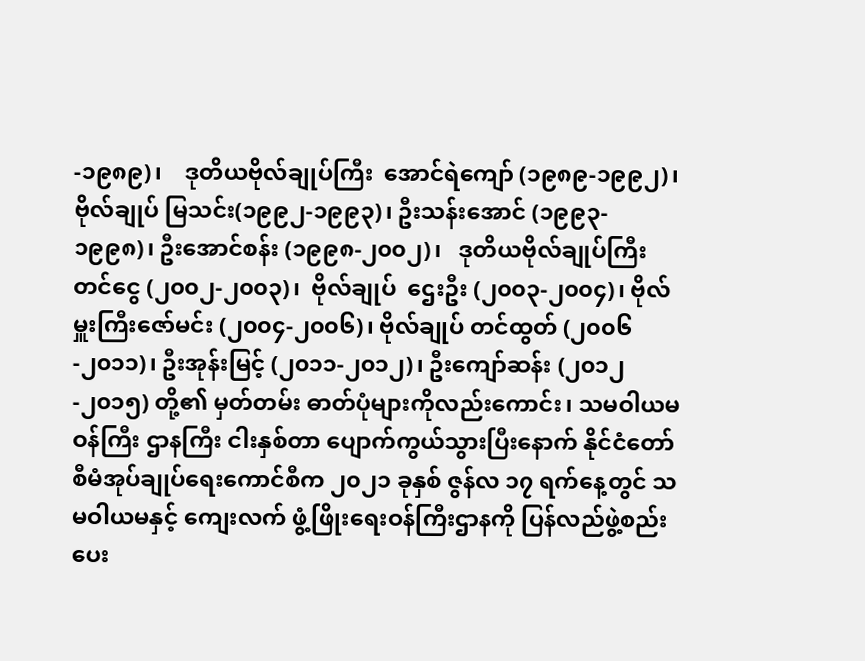-၁၉၈၉)၊    ဒုတိယဗိုလ်ချုပ်ကြီး  အောင်ရဲကျော် (၁၉၈၉-၁၉၉၂)၊  ဗိုလ်ချုပ် မြသင်း(၁၉၉၂-၁၉၉၃)၊ ဦးသန်းအောင် (၁၉၉၃- ၁၉၉၈)၊ ဦးအောင်စန်း (၁၉၉၈-၂၀၀၂)၊   ဒုတိယဗိုလ်ချုပ်ကြီး   တင်ငွေ (၂၀၀၂-၂၀၀၃)၊  ဗိုလ်ချုပ်  ဌေးဦး (၂၀၀၃-၂၀၀၄)၊ ဗိုလ်မှူးကြီးဇော်မင်း (၂၀၀၄-၂၀၀၆)၊ ဗိုလ်ချုပ် တင်ထွတ် (၂၀၀၆-၂၀၁၁)၊ ဦးအုန်းမြင့် (၂၀၁၁-၂၀၁၂)၊ ဦးကျော်ဆန်း (၂၀၁၂-၂၀၁၅) တို့၏ မှတ်တမ်း ဓာတ်ပုံများကိုလည်းကောင်း၊ သမဝါယမဝန်ကြီး ဌာနကြီး ငါးနှစ်တာ ပျောက်ကွယ်သွားပြီးနောက် နိုင်ငံတော်စီမံအုပ်ချုပ်ရေးကောင်စီက ၂၀၂၁ ခုနှစ် ဇွန်လ ၁၇ ရက်နေ့တွင် သမဝါယမနှင့် ကျေးလက် ဖွံ့ဖြိုးရေးဝန်ကြီးဌာနကို ပြန်လည်ဖွဲ့စည်းပေး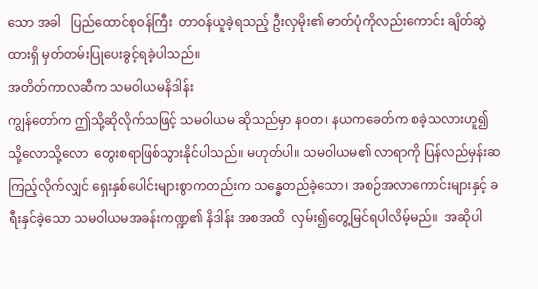သော အခါ   ပြည်ထောင်စုဝန်ကြီး  တာဝန်ယူခဲ့ရသည့် ဦးလှမိုး၏ ဓာတ်ပုံကိုလည်းကောင်း ချိတ်ဆွဲထားရှိ မှတ်တမ်းပြုပေးခွင့်ရခဲ့ပါသည်။
အတိတ်ကာလဆီက သမဝါယမနိဒါန်း
ကျွန်တော်က ဤသို့ဆိုလိုက်သဖြင့် သမဝါယမ ဆိုသည်မှာ နဝတ၊ နယကခေတ်က စခဲ့သလားဟူ၍ သို့လောသို့လော  တွေးစရာဖြစ်သွားနိုင်ပါသည်။ မဟုတ်ပါ။ သမဝါယမ၏ လာရာကို ပြန်လည်မှန်းဆ ကြည့်လိုက်လျှင် ရှေးနှစ်ပေါင်းများစွာကတည်းက သန္ဓေတည်ခဲ့သော၊ အစဉ်အလာကောင်းများနှင့် ခရီးနှင်ခဲ့သော သမဝါယမအခန်းကဏ္ဍ၏ နိဒါန်း အစအထိ  လှမ်း၍တွေ့မြင်ရပါလိမ့်မည်။  အဆိုပါ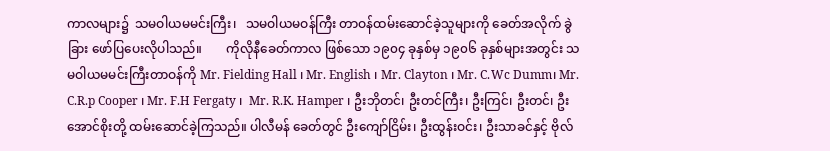ကာလများ၌  သမဝါယမမင်းကြီး၊   သမဝါယမဝန်ကြီး တာဝန်ထမ်းဆောင်ခဲ့သူများကို ခေတ်အလိုက် ခွဲခြား ဖော်ပြပေးလိုပါသည်။        ကိုလိုနီခေတ်ကာလ ဖြစ်သော ၁၉၀၄ ခုနှစ်မှ ၁၉၀၆ ခုနှစ်များအတွင်း သမဝါယမမင်းကြီးတာဝန်ကို Mr. Fielding Hall ၊ Mr. English ၊ Mr. Clayton ၊ Mr. C.Wc Dumm၊ Mr. C.R.p Cooper ၊ Mr. F.H Fergaty ၊  Mr. R.K. Hamper ၊ ဦးဘိုတင်၊ ဦးတင်ကြီး၊ ဦးကြင်၊ ဦးတင်၊ ဦးအောင်စိုးတို့ ထမ်းဆောင်ခဲ့ကြသည်။ ပါလီမန် ခေတ်တွင် ဦးကျော်ငြိမ်း၊ ဦးထွန်းဝင်း၊ ဦးသာခင်နှင့် ဗိုလ်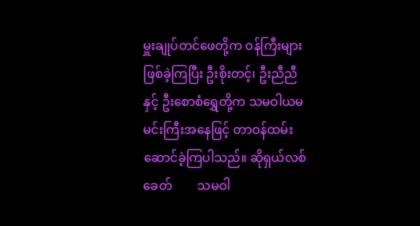မှူးချုပ်တင်ဖေတို့က ဝန်ကြီးများဖြစ်ခဲ့ကြပြီး ဦးစိုးတင့်၊ ဦးညီညီနှင့် ဦးစောစံရွှေတို့က သမဝါယမ မင်းကြီးအနေဖြင့် တာဝန်ထမ်းဆောင်ခဲ့ကြပါသည်။ ဆိုရှယ်လစ်ခေတ်        သမဝါ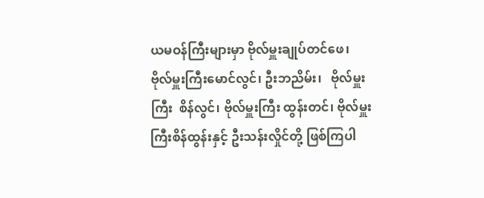ယမဝန်ကြီးများမှာ ဗိုလ်မှူးချုပ်တင်ဖေ၊    ဗိုလ်မှူးကြီးမောင်လွင်၊ ဦးဘညိမ်း၊   ဗိုလ်မှူးကြီး  စိန်လွင်၊ ဗိုလ်မှူးကြီး ထွန်းတင်၊ ဗိုလ်မှူးကြီးစိန်ထွန်းနှင့် ဦးသန်းလှိုင်တို့ ဖြစ်ကြပါ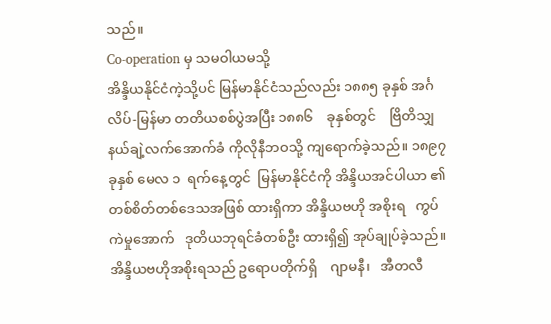သည်။
Co-operation မှ သမဝါယမသို့
အိန္ဒိယနိုင်ငံကဲ့သို့ပင် မြန်မာနိုင်ငံသည်လည်း ၁၈၈၅ ခုနှစ် အင်္ဂလိပ်-မြန်မာ တတိယစစ်ပွဲအပြီး ၁၈၈၆    ခုနှစ်တွင်    ဗြိတိသျှ  နယ်ချဲ့လက်အောက်ခံ ကိုလိုနီဘဝသို့ ကျရောက်ခဲ့သည်။ ၁၈၉၇ ခုနှစ် မေလ ၁  ရက်နေ့တွင်  မြန်မာနိုင်ငံကို အိန္ဒိယအင်ပါယာ ၏ တစ်စိတ်တစ်ဒေသအဖြစ် ထားရှိကာ အိန္ဒိယဗဟို အစိုးရ   ကွပ်ကဲမှုအောက်   ဒုတိယဘုရင်ခံတစ်ဦး ထားရှိ၍ အုပ်ချုပ်ခဲ့သည်။ အိန္ဒိယဗဟိုအစိုးရသည် ဥရောပတိုက်ရှိ    ဂျာမနီ၊   အီတလီ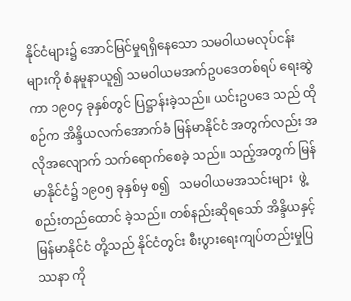နိုင်ငံများ၌ အောင်မြင်မှုရရှိနေသော သမဝါယမလုပ်ငန်းများကို စံနမူနာယူ၍ သမဝါယမအက်ဥပဒေတစ်ရပ် ရေးဆွဲ ကာ ၁၉၀၄ ခုနှစ်တွင် ပြဋ္ဌာန်းခဲ့သည်။ ယင်းဥပဒေ သည် ထိုစဉ်က အိန္ဒိယလက်အောက်ခံ မြန်မာနိုင်ငံ အတွက်လည်း အလိုအလျောက် သက်ရောက်စေခဲ့ သည်။ သည့်အတွက် မြန်မာနိုင်ငံ၌ ၁၉၀၅ ခုနှစ်မှ စ၍   သမဝါယမအသင်းများ  ဖွဲ့စည်းတည်ထောင် ခဲ့သည်။ တစ်နည်းဆိုရသော် အိန္ဒိယနှင့် မြန်မာနိုင်ငံ တို့သည် နိုင်ငံတွင်း စီးပွားရေးကျပ်တည်းမှုပြဿနာ ကို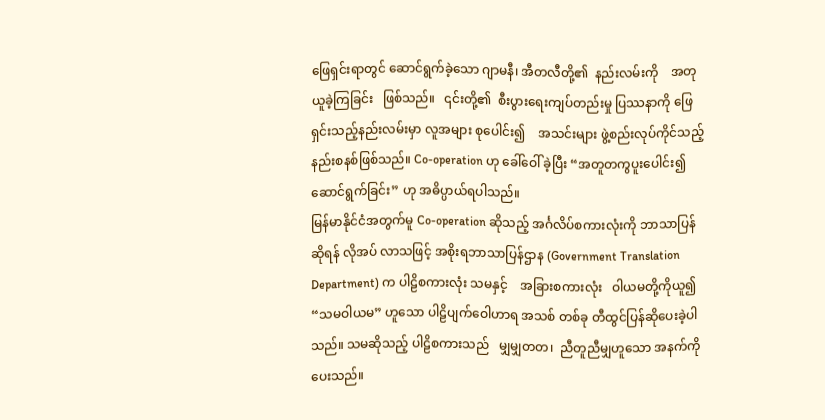ဖြေရှင်းရာတွင် ဆောင်ရွက်ခဲ့သော ဂျာမနီ၊ အီတလီတို့၏  နည်းလမ်းကို    အတုယူခဲ့ကြခြင်း   ဖြစ်သည်။   ၎င်းတို့၏  စီးပွားရေးကျပ်တည်းမှု ပြဿနာကို ဖြေရှင်းသည့်နည်းလမ်းမှာ လူအများ စုပေါင်း၍    အသင်းများ ဖွဲ့စည်းလုပ်ကိုင်သည့် နည်းစနစ်ဖြစ်သည်။ Co-operation ဟု ခေါ်ဝေါ် ခဲ့ပြီး “အတူတကွပူးပေါင်း၍ ဆောင်ရွက်ခြင်း” ဟု အဓိပ္ပာယ်ရပါသည်။
မြန်မာနိုင်ငံအတွက်မူ Co-operation ဆိုသည့် အင်္ဂလိပ်စကားလုံးကို ဘာသာပြန်ဆိုရန် လိုအပ် လာသဖြင့် အစိုးရဘာသာပြန်ဌာန (Government Translation Department) က ပါဠိစကားလုံး သမနှင့်    အခြားစကားလုံး   ဝါယမတို့ကိုယူ၍ “သမဝါယမ” ဟူသော ပါဠိပျက်ဝေါဟာရ အသစ် တစ်ခု တီထွင်ပြန်ဆိုပေးခဲ့ပါသည်။ သမဆိုသည့် ပါဠိစကားသည်   မျှမျှတတ၊  ညီတူညီမျှဟူသော အနက်ကိုပေးသည်။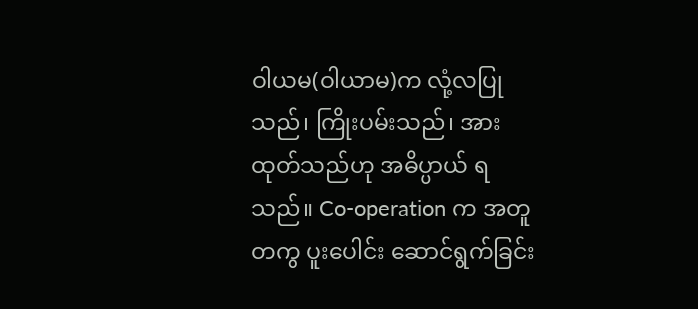ဝါယမ(ဝါယာမ)က လုံ့လပြု သည်၊ ကြိုးပမ်းသည်၊ အားထုတ်သည်ဟု အဓိပ္ပာယ် ရသည်။ Co-operation က အတူတကွ ပူးပေါင်း ဆောင်ရွက်ခြင်း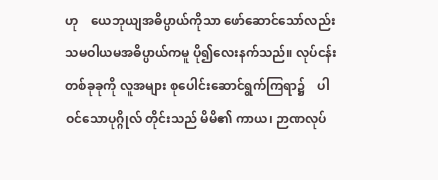ဟု    ယေဘုယျအဓိပ္ပာယ်ကိုသာ ဖော်ဆောင်သော်လည်း သမဝါယမအဓိပ္ပာယ်ကမူ ပို၍လေးနက်သည်။ လုပ်ငန်းတစ်ခုခုကို လူအများ စုပေါင်းဆောင်ရွက်ကြရာ၌    ပါဝင်သောပုဂ္ဂိုလ် တိုင်းသည် မိမိ၏ ကာယ၊ ဉာဏလုပ်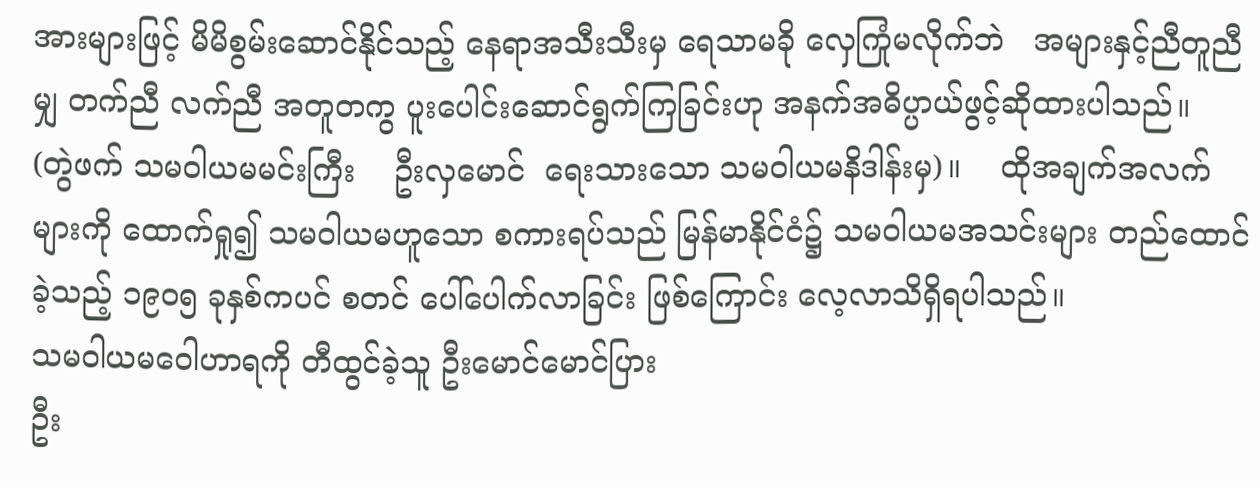အားများဖြင့် မိမိစွမ်းဆောင်နိုင်သည့် နေရာအသီးသီးမှ ရေသာမခို လှေကြုံမလိုက်ဘဲ   အများနှင့်ညီတူညီမျှ တက်ညီ လက်ညီ အတူတကွ ပူးပေါင်းဆောင်ရွက်ကြခြင်းဟု အနက်အဓိပ္ပာယ်ဖွင့်ဆိုထားပါသည်။      (တွဲဖက် သမဝါယမမင်းကြီး    ဦးလှမောင်  ရေးသားသော သမဝါယမနိဒါန်းမှ)။    ထိုအချက်အလက်များကို ထောက်ရှု၍ သမဝါယမဟူသော စကားရပ်သည် မြန်မာနိုင်ငံ၌ သမဝါယမအသင်းများ တည်ထောင် ခဲ့သည့် ၁၉၀၅ ခုနှစ်ကပင် စတင် ပေါ်ပေါက်လာခြင်း ဖြစ်ကြောင်း လေ့လာသိရှိရပါသည်။
သမဝါယမဝေါဟာရကို တီထွင်ခဲ့သူ ဦးမောင်မောင်ပြား
ဦး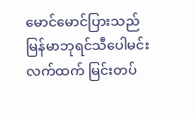မောင်မောင်ပြားသည် မြန်မာဘုရင်သီပေါမင်း လက်ထက် မြင်းတပ်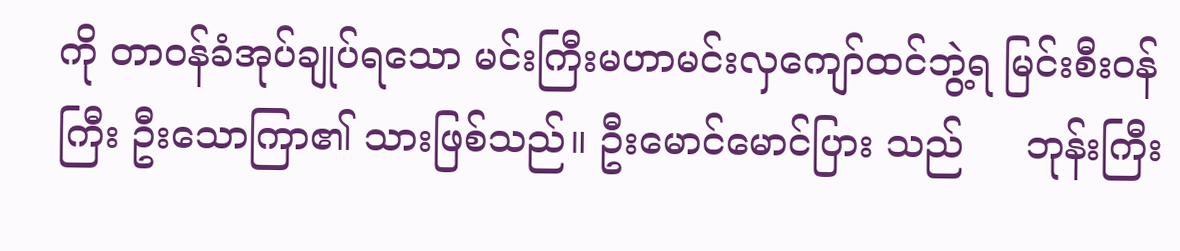ကို တာဝန်ခံအုပ်ချုပ်ရသော မင်းကြီးမဟာမင်းလှကျော်ထင်ဘွဲ့ရ မြင်းစီးဝန်ကြီး ဦးသောကြာ၏ သားဖြစ်သည်။ ဦးမောင်မောင်ပြား သည်     ဘုန်းကြီး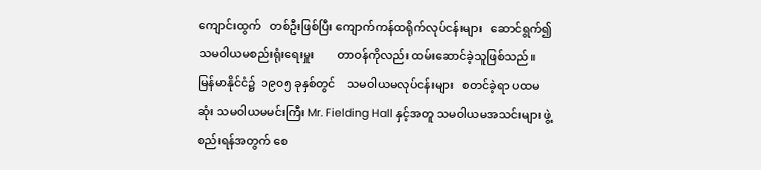ကျောင်းထွက်   တစ်ဦးဖြစ်ပြီး ကျောက်ကန်ထရိုက်လုပ်ငန်းများ   ဆောင်ရွက်၍
သမဝါယမစည်းရုံးရေးမှူး        တာဝန်ကိုလည်း ထမ်းဆောင်ခဲ့သူဖြစ်သည်။ မြန်မာနိုင်ငံ၌  ၁၉၀၅ ခုနှစ်တွင်    သမဝါယမလုပ်ငန်းများ   စတင်ခဲ့ရာ ပထမဆုံး သမဝါယမမင်းကြီး Mr. Fielding Hall နှင့်အတူ သမဝါယမအသင်းများ ဖွဲ့စည်းရန်အတွက် စေ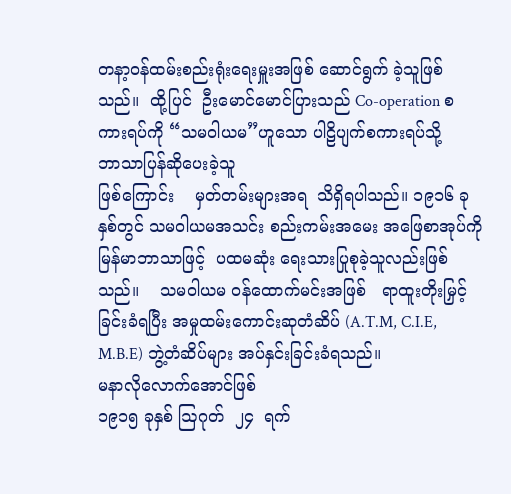တနာ့ဝန်ထမ်းစည်းရုံးရေးမှူးအဖြစ် ဆောင်ရွက် ခဲ့သူဖြစ်သည်။  ထို့ပြင်  ဦးမောင်မောင်ပြားသည် Co-operation စကားရပ်ကို “သမဝါယမ”ဟူသော ပါဠိပျက်စကားရပ်သို့           ဘာသာပြန်ဆိုပေးခဲ့သူ
ဖြစ်ကြောင်း    မှတ်တမ်းများအရ  သိရှိရပါသည်။ ၁၉၁၆ ခုနှစ်တွင် သမဝါယမအသင်း စည်းကမ်းအမေး အဖြေစာအုပ်ကို    မြန်မာဘာသာဖြင့်  ပထမဆုံး ရေးသားပြုစုခဲ့သူလည်းဖြစ်သည်။    သမဝါယမ ဝန်ထောက်မင်းအဖြစ်   ရာထူးတိုးမြှင့်ခြင်းခံရပြီး အမှုထမ်းကောင်းဆုတံဆိပ် (A.T.M, C.I.E, M.B.E) ဘွဲ့တံဆိပ်များ အပ်နှင်းခြင်းခံရသည်။
မနာလိုလောက်အောင်ဖြစ်
၁၉၁၅ ခုနှစ် ဩဂုတ်  ၂၄  ရက်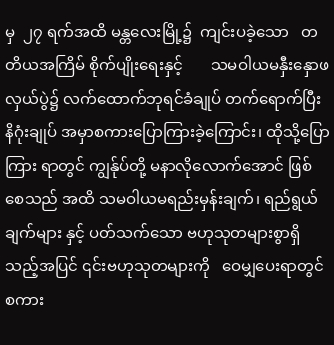မှ  ၂၇ ရက်အထိ မန္တလေးမြို့၌  ကျင်းပခဲ့သော   တတိယအကြိမ် စိုက်ပျိုးရေးနှင့်       သမဝါယမနှီးနှောဖလှယ်ပွဲ၌ လက်ထောက်ဘုရင်ခံချုပ် တက်ရောက်ပြီး နိဂုံးချုပ် အမှာစကားပြောကြားခဲ့ကြောင်း၊ ထိုသို့ပြောကြား ရာတွင် ကျွန်ုပ်တို့ မနာလိုလောက်အောင် ဖြစ်စေသည် အထိ သမဝါယမရည်းမှန်းချက်၊ ရည်ရွယ်ချက်များ နှင့် ပတ်သက်သော ဗဟုသုတများစွာရှိသည့်အပြင် ၎င်းဗဟုသုတများကို   ဝေမျှပေးရာတွင် စကား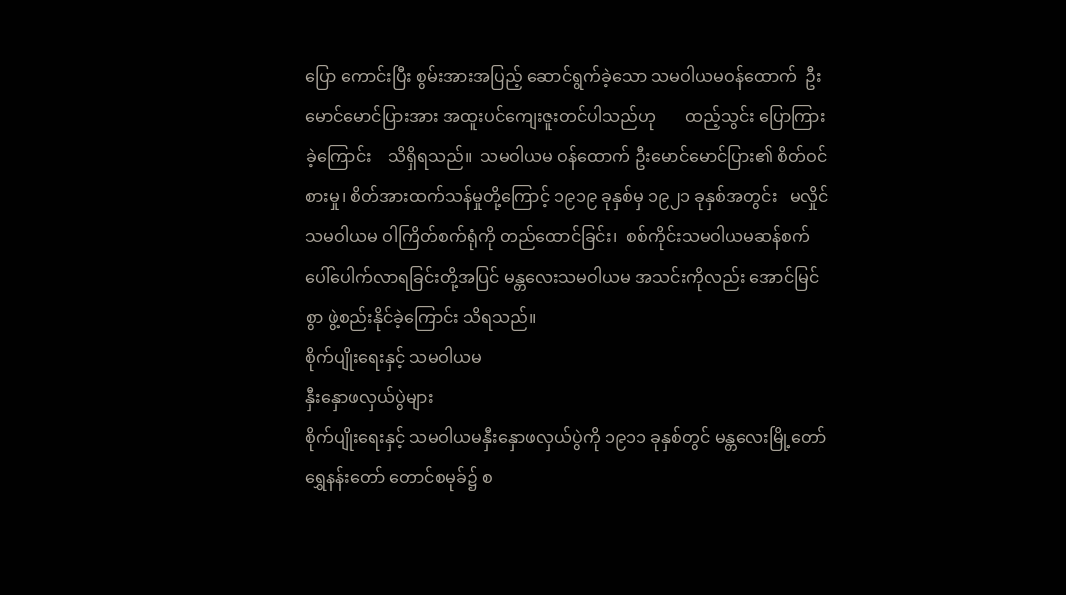ပြော ကောင်းပြီး စွမ်းအားအပြည့် ဆောင်ရွက်ခဲ့သော သမဝါယမဝန်ထောက်  ဦးမောင်မောင်ပြားအား အထူးပင်ကျေးဇူးတင်ပါသည်ဟု       ထည့်သွင်း ပြောကြားခဲ့ကြောင်း    သိရှိရသည်။  သမဝါယမ ဝန်ထောက် ဦးမောင်မောင်ပြား၏ စိတ်ဝင်စားမှု၊ စိတ်အားထက်သန်မှုတို့ကြောင့် ၁၉၁၉ ခုနှစ်မှ ၁၉၂၁ ခုနှစ်အတွင်း   မလှိုင်သမဝါယမ ဝါကြိတ်စက်ရုံကို တည်ထောင်ခြင်း၊  စစ်ကိုင်းသမဝါယမဆန်စက် ပေါ်ပေါက်လာရခြင်းတို့အပြင် မန္တလေးသမဝါယမ အသင်းကိုလည်း အောင်မြင်စွာ ဖွဲ့စည်းနိုင်ခဲ့ကြောင်း သိရသည်။
စိုက်ပျိုးရေးနှင့် သမဝါယမ
နှီးနှောဖလှယ်ပွဲများ
စိုက်ပျိုးရေးနှင့် သမဝါယမနှီးနှောဖလှယ်ပွဲကို ၁၉၁၁ ခုနှစ်တွင် မန္တလေးမြို့တော် ရွှေနန်းတော် တောင်စမုခ်၌ စ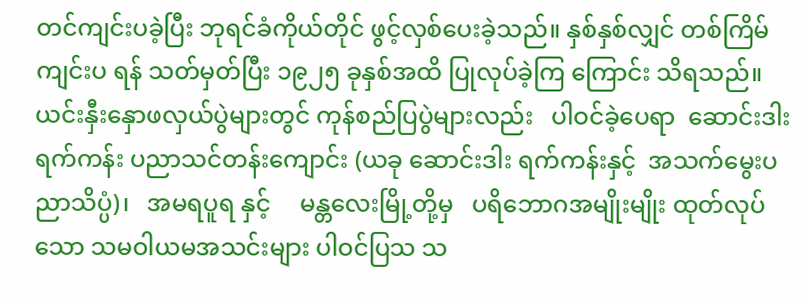တင်ကျင်းပခဲ့ပြီး ဘုရင်ခံကိုယ်တိုင် ဖွင့်လှစ်ပေးခဲ့သည်။ နှစ်နှစ်လျှင် တစ်ကြိမ် ကျင်းပ ရန် သတ်မှတ်ပြီး ၁၉၂၅ ခုနှစ်အထိ ပြုလုပ်ခဲ့ကြ ကြောင်း သိရသည်။ ယင်းနှီးနှောဖလှယ်ပွဲများတွင် ကုန်စည်ပြပွဲများလည်း   ပါဝင်ခဲ့ပေရာ  ဆောင်းဒါး ရက်ကန်း ပညာသင်တန်းကျောင်း (ယခု ဆောင်းဒါး ရက်ကန်းနှင့်  အသက်မွေးပညာသိပ္ပံ)၊   အမရပူရ နှင့်     မန္တလေးမြို့တို့မှ   ပရိဘောဂအမျိုးမျိုး ထုတ်လုပ်သော သမဝါယမအသင်းများ ပါဝင်ပြသ သ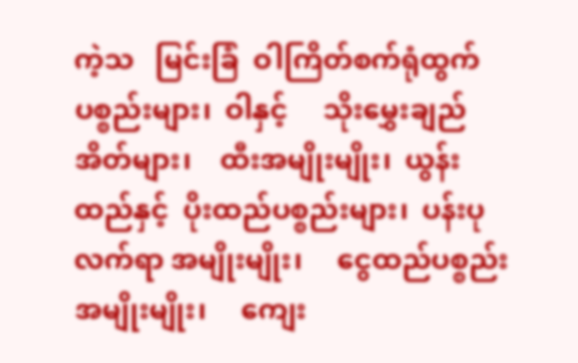ကဲ့သ   မြင်းခြံ  ဝါကြိတ်စက်ရုံထွက်ပစ္စည်းများ၊  ဝါနှင့်     သိုးမွှေးချည်အိတ်များ၊    ထီးအမျိုးမျိုး၊  ယွန်းထည်နှင့်  ပိုးထည်ပစ္စည်းများ၊  ပန်းပုလက်ရာ အမျိုးမျိုး၊     ငွေထည်ပစ္စည်းအမျိုးမျိုး၊     ကျေး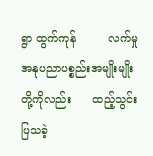ရွာ ထွက်ကုန်         လက်မှုအနုပညာပစ္စည်းအမျိုးမျိုး တို့ကိုလည်း      ထည့်သွင်းပြသခဲ့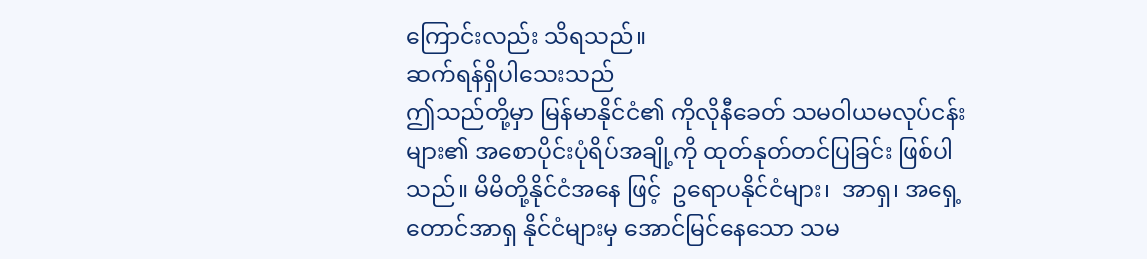ကြောင်းလည်း သိရသည်။
ဆက်ရန်ရှိပါသေးသည်
ဤသည်တို့မှာ မြန်မာနိုင်ငံ၏ ကိုလိုနီခေတ် သမဝါယမလုပ်ငန်းများ၏ အစောပိုင်းပုံရိပ်အချို့ကို ထုတ်နုတ်တင်ပြခြင်း ဖြစ်ပါသည်။ မိမိတို့နိုင်ငံအနေ ဖြင့်  ဥရောပနိုင်ငံများ၊  အာရှ၊ အရှေ့တောင်အာရှ နိုင်ငံများမှ အောင်မြင်နေသော သမ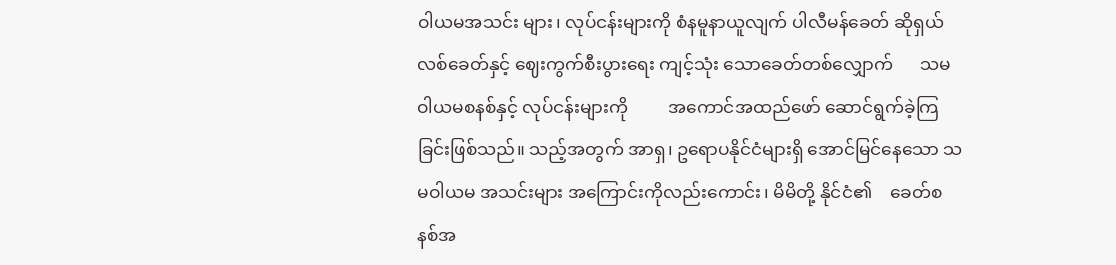ဝါယမအသင်း များ၊ လုပ်ငန်းများကို စံနမူနာယူလျက် ပါလီမန်ခေတ် ဆိုရှယ်လစ်ခေတ်နှင့် ဈေးကွက်စီးပွားရေး ကျင့်သုံး သောခေတ်တစ်လျှောက်      သမဝါယမစနစ်နှင့် လုပ်ငန်းများကို         အကောင်အထည်ဖော် ဆောင်ရွက်ခဲ့ကြခြင်းဖြစ်သည်။ သည့်အတွက် အာရှ၊ ဥရောပနိုင်ငံများရှိ အောင်မြင်နေသော သမဝါယမ အသင်းများ အကြောင်းကိုလည်းကောင်း၊ မိမိတို့ နိုင်ငံ၏    ခေတ်စနစ်အ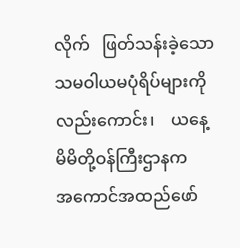လိုက်   ဖြတ်သန်းခဲ့သော သမဝါယမပုံရိပ်များကိုလည်းကောင်း၊    ယနေ့ မိမိတို့ဝန်ကြီးဌာနက      အကောင်အထည်ဖော်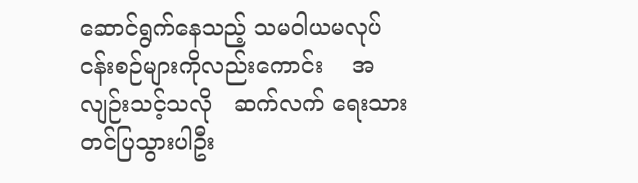ဆောင်ရွက်နေသည့် သမဝါယမလုပ်ငန်းစဉ်များကိုလည်းကောင်း    အလျဉ်းသင့်သလို   ဆက်လက် ရေးသားတင်ပြသွားပါဦး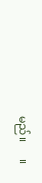မည်။      ။